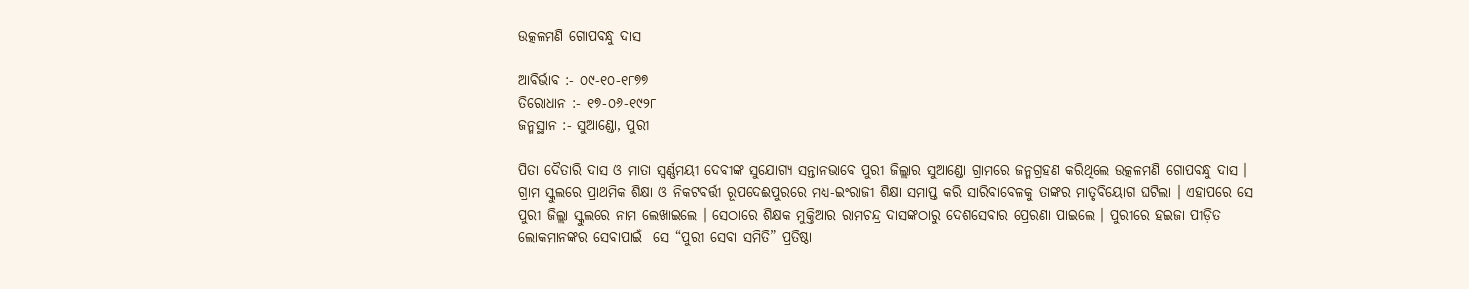ଉତ୍କଳମଣି ଗୋପବନ୍ଧୁ ଦାସ

ଆବିର୍ଭାବ :- ୦୯-୧୦-୧୮୭୭
ତିରୋଧାନ :- ୧୭-୦୬-୧୯୨୮
ଜନ୍ମସ୍ଥାନ :- ସୁଆଣ୍ଡୋ, ପୁରୀ

ପିତା ଦୈତାରି ଦାସ ଓ ମାତା ସ୍ୱର୍ଣ୍ଣମୟୀ ଦେବୀଙ୍କ ସୁଯୋଗ୍ୟ ସନ୍ତାନଭାବେ ପୁରୀ ଜିଲ୍ଲାର ସୁଆଣ୍ଡୋ ଗ୍ରାମରେ ଜନ୍ମଗ୍ରହଣ କରିଥିଲେ ଉତ୍କଳମଣି ଗୋପବନ୍ଧୁ ଦାସ । ଗ୍ରାମ ସ୍କୁଲରେ ପ୍ରାଥମିକ ଶିକ୍ଷା ଓ ନିକଟବର୍ତ୍ତୀ ରୂପଦେଈପୁରରେ ମଧ୍ୟ-ଇଂରାଜୀ ଶିକ୍ଷା ସମାପ୍ତ କରି ସାରିବାବେଳକୁ ତାଙ୍କର ମାତୃବିୟୋଗ ଘଟିଲା । ଏହାପରେ ସେ ପୁରୀ ଜିଲ୍ଲା ସ୍କୁଲରେ ନାମ ଲେଖାଇଲେ । ସେଠାରେ ଶିକ୍ଷକ ମୁକ୍ତିଆର ରାମଚନ୍ଦ୍ର ଦାସଙ୍କଠାରୁ ଦେଶସେବାର ପ୍ରେରଣା ପାଇଲେ । ପୁରୀରେ ହଇଜା ପୀଡ଼ିତ ଲୋକମାନଙ୍କର ସେବାପାଇଁ  ସେ “ପୁରୀ ସେବା ସମିତି” ପ୍ରତିଷ୍ଠା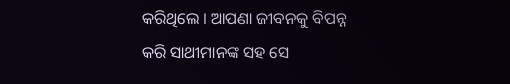କରିଥିଲେ । ଆପଣା ଜୀବନକୁ ବିପନ୍ନ କରି ସାଥୀମାନଙ୍କ ସହ ସେ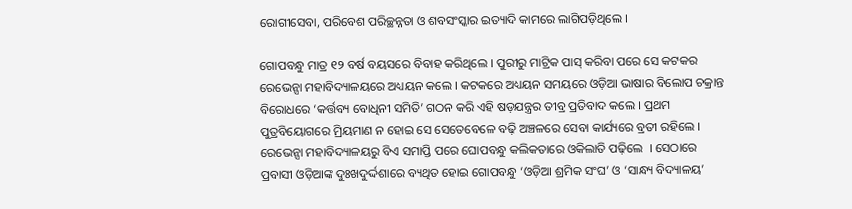ରୋଗୀସେବା, ପରିବେଶ ପରିଚ୍ଛନ୍ନତା ଓ ଶବସଂସ୍କାର ଇତ୍ୟାଦି କାମରେ ଲାଗିପଡ଼ିଥିଲେ ।

ଗୋପବନ୍ଧୁ ମାତ୍ର ୧୨ ବର୍ଷ ବୟସରେ ବିବାହ କରିଥିଲେ । ପୁରୀରୁ ମାଟ୍ରିକ ପାସ୍‌ କରିବା ପରେ ସେ କଟକର ରେଭେନ୍ସା ମହାବିଦ୍ୟାଳୟରେ ଅଧ୍ୟୟନ କଲେ । କଟକରେ ଅଧ୍ୟୟନ ସମୟରେ ଓଡ଼ିଆ ଭାଷାର ବିଲୋପ ଚକ୍ରାନ୍ତ ବିରୋଧରେ ‘କର୍ତ୍ତବ୍ୟ ବୋଧିନୀ ସମିତି’ ଗଠନ କରି ଏହି ଷଡ଼ଯନ୍ତ୍ରର ତୀବ୍ର ପ୍ରତିବାଦ କଲେ । ପ୍ରଥମ ପୁତ୍ରବିୟୋଗରେ ମ୍ରିୟମାଣ ନ ହୋଇ ସେ ସେତେବେଳେ ବଢ଼ି ଅଞ୍ଚଳରେ ସେବା କାର୍ଯ୍ୟରେ ବ୍ରତୀ ରହିଲେ । ରେଭେନ୍ସା ମହାବିଦ୍ୟାଳୟରୁ ବିଏ ସମାପ୍ତି ପରେ ଘୋପବନ୍ଧୁ କଲିକତାରେ ଓକିଲାତି ପଢ଼ିଲେ  । ସେଠାରେ ପ୍ରବାସୀ ଓଡ଼ିଆଙ୍କ ଦୁଃଖଦୁର୍ଦ୍ଦଶାରେ ବ୍ୟଥିତ ହୋଇ ଗୋପବନ୍ଧୁ ‘ଓଡ଼ିଆ ଶ୍ରମିକ ସଂଘ’ ଓ ‘ସାନ୍ଧ୍ୟ ବିଦ୍ୟାଳୟ’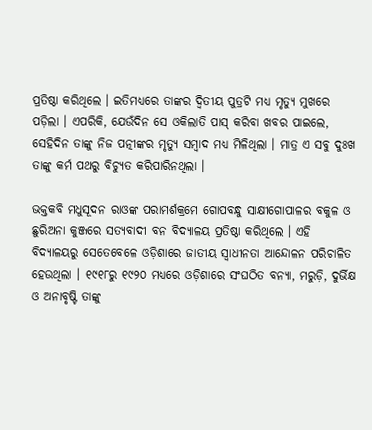ପ୍ରତିଷ୍ଠା କରିଥିଲେ । ଇତିମଧ୍ୟରେ ତାଙ୍କର ଦ୍ୱିତୀୟ ପୁତ୍ରଟି ମଧ୍ୟ ମୃତ୍ୟୁ ମୁଖରେ ପଡ଼ିଲା । ଏପରିକି, ଯେଉଁଦିନ ସେ ଓକିଲାତି ପାସ୍‌ କରିବା ଖବର ପାଇଲେ, ସେହିଦିନ ତାଙ୍କୁ ନିଜ ପତ୍ନୀଙ୍କର ମୃତ୍ୟୁ ସମ୍ବାଦ ମଧ୍ୟ ମିଳିଥିଲା । ମାତ୍ର ଏ ସବୁ ଦୁଃଖ ତାଙ୍କୁ କର୍ମ ପଥରୁ ବିଚ୍ୟୁତ କରିପାରିନଥିଲା ।

ଭକ୍ତକବି ମଧୁସୂଦନ ରାଓଙ୍କ ପରାମର୍ଶକ୍ରମେ ଗୋପବନ୍ଧୁ ସାକ୍ଷୀଗୋପାଳର ବକୁଳ ଓ ଛୁରିଅନା କୁଞ୍ଜରେ ସତ୍ୟବାଦୀ ବନ ବିଦ୍ୟାଳୟ ପ୍ରତିଷ୍ଠା କରିଥିଲେ । ଏହି ବିଦ୍ୟାଳୟରୁ ସେତେବେଳେ ଓଡ଼ିଶାରେ ଜାତୀୟ ସ୍ୱାଧୀନତା ଆନ୍ଦୋଳନ ପରିଚାଳିତ ହେଉଥିଲା । ୧୯୧୮ରୁ ୧୯୨୦ ମଧ୍ୟରେ ଓଡ଼ିଶାରେ ସଂଘଠିତ ବନ୍ୟା, ମରୁଡ଼ି, ଦୁର୍ଭିକ୍ଷ ଓ ଅନାବୃଷ୍ଟି ତାଙ୍କୁ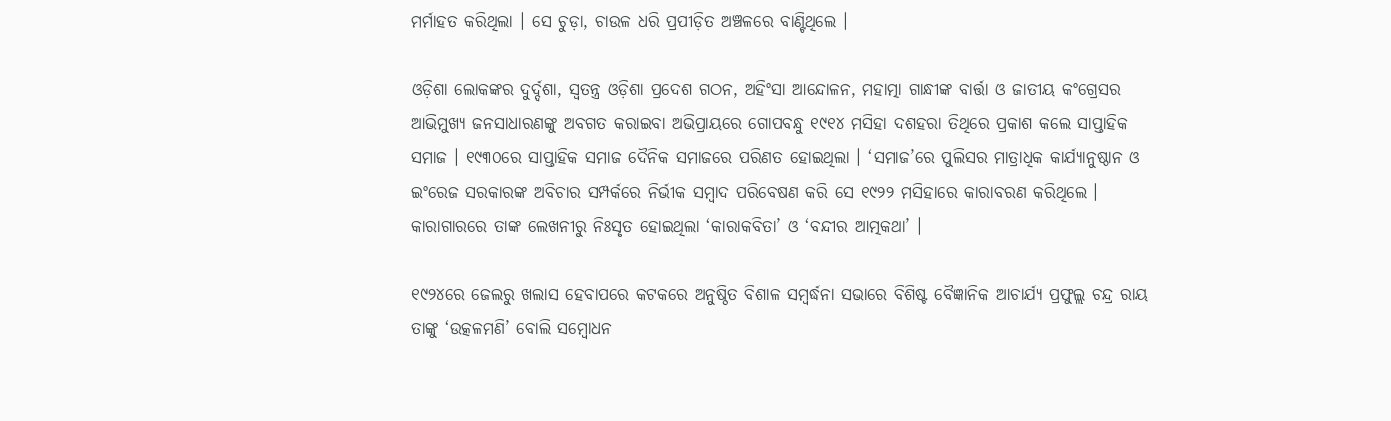ମର୍ମାହତ କରିଥିଲା । ସେ ଚୁଡ଼ା, ଚାଉଳ ଧରି ପ୍ରପୀଡ଼ିତ ଅଞ୍ଚଳରେ ବାଣ୍ଟିଥିଲେ ।

ଓଡ଼ିଶା ଲୋକଙ୍କର ଦୁର୍ଦ୍ଦଶା, ସ୍ୱତନ୍ତ୍ର ଓଡ଼ିଶା ପ୍ରଦେଶ ଗଠନ, ଅହିଂସା ଆନ୍ଦୋଳନ, ମହାତ୍ମା ଗାନ୍ଧୀଙ୍କ ବାର୍ତ୍ତା ଓ ଜାତୀୟ କଂଗ୍ରେସର ଆଭିମୁଖ୍ୟ ଜନସାଧାରଣଙ୍କୁ ଅବଗତ କରାଇବା ଅଭିପ୍ରାୟରେ ଗୋପବନ୍ଧୁ ୧୯୧୪ ମସିହା ଦଶହରା ତିଥିରେ ପ୍ରକାଶ କଲେ ସାପ୍ତାହିକ ସମାଜ । ୧୯୩୦ରେ ସାପ୍ତାହିକ ସମାଜ ଦୈନିକ ସମାଜରେ ପରିଣତ ହୋଇଥିଲା । ‘ସମାଜ’ରେ ପୁଲିସର ମାତ୍ରାଧିକ କାର୍ଯ୍ୟାନୁଷ୍ଠାନ ଓ ଇଂରେଜ ସରକାରଙ୍କ ଅବିଚାର ସମ୍ପର୍କରେ ନିର୍ଭୀକ ସମ୍ବାଦ ପରିବେଷଣ କରି ସେ ୧୯୨୨ ମସିହାରେ କାରାବରଣ କରିଥିଲେ । କାରାଗାରରେ ତାଙ୍କ ଲେଖନୀରୁ ନିଃସୃତ ହୋଇଥିଲା ‘କାରାକବିତା’ ଓ ‘ବନ୍ଦୀର ଆତ୍ମକଥା’ ।

୧୯୨୪ରେ ଜେଲରୁ ଖଲାସ ହେବାପରେ କଟକରେ ଅନୁଷ୍ଠିତ ବିଶାଳ ସମ୍ବର୍ଦ୍ଧନା ସଭାରେ ବିଶିଷ୍ଟ ବୈଜ୍ଞାନିକ ଆଚାର୍ଯ୍ୟ ପ୍ରଫୁଲ୍ଲ ଚନ୍ଦ୍ର ରାୟ ତାଙ୍କୁ ‘ଉତ୍କଳମଣି’ ବୋଲି ସମ୍ବୋଧନ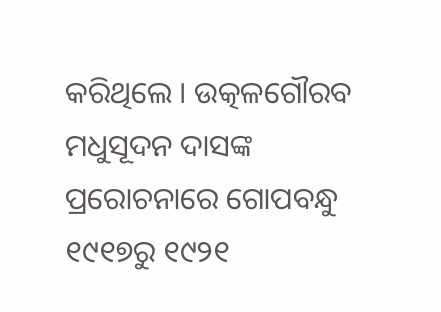କରିଥିଲେ । ଉତ୍କଳଗୌରବ ମଧୁସୂଦନ ଦାସଙ୍କ ପ୍ରରୋଚନାରେ ଗୋପବନ୍ଧୁ ୧୯୧୭ରୁ ୧୯୨୧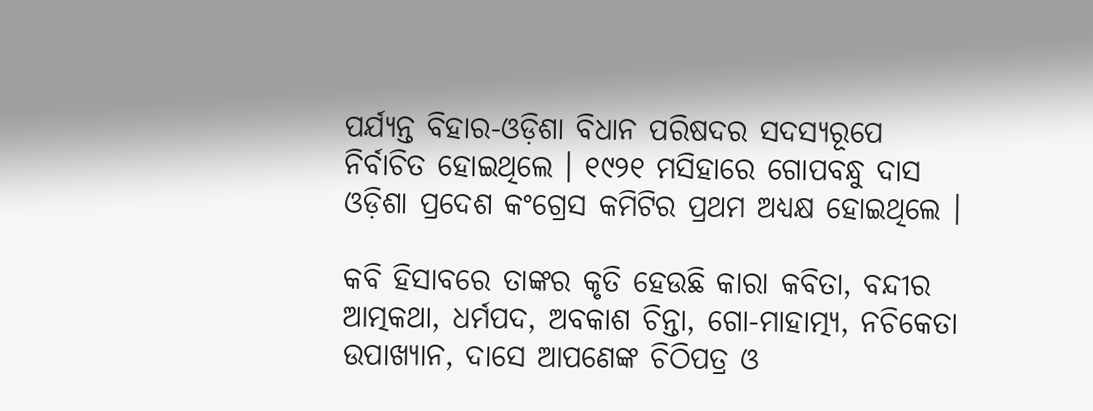ପର୍ଯ୍ୟନ୍ତ ବିହାର-ଓଡ଼ିଶା ବିଧାନ ପରିଷଦର ସଦସ୍ୟରୂପେ ନିର୍ବାଚିତ ହୋଇଥିଲେ । ୧୯୨୧ ମସିହାରେ ଗୋପବନ୍ଧୁ ଦାସ ଓଡ଼ିଶା ପ୍ରଦେଶ କଂଗ୍ରେସ କମିଟିର ପ୍ରଥମ ଅଧ୍ୟକ୍ଷ ହୋଇଥିଲେ ।

କବି ହିସାବରେ ତାଙ୍କର କୃତି ହେଉଛି କାରା କବିତା, ବନ୍ଦୀର ଆତ୍ମକଥା, ଧର୍ମପଦ, ଅବକାଶ ଚିନ୍ତା, ଗୋ-ମାହାତ୍ମ୍ୟ, ନଚିକେତା ଉପାଖ୍ୟାନ, ଦାସେ ଆପଣେଙ୍କ ଚିଠିପତ୍ର ଓ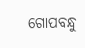ଗୋପବନ୍ଧୁ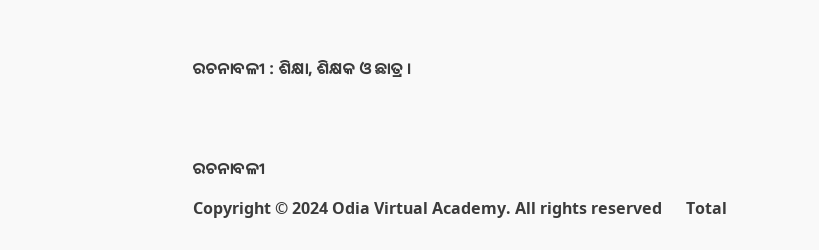ରଚନାବଳୀ : ଶିକ୍ଷା, ଶିକ୍ଷକ ଓ ଛାତ୍ର ।




ରଚନାବଳୀ

Copyright © 2024 Odia Virtual Academy. All rights reserved      Total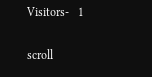Visitors-   1

scroll